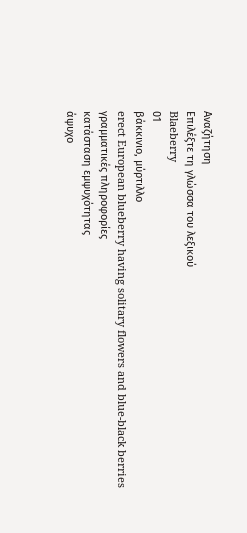Αναζήτηση
Επιλέξτε τη γλώσσα του λεξικού
Blaeberry
01
βάκκινιο, μύρτιλλο
erect European blueberry having solitary flowers and blue-black berries
γραμματικές πληροφορίες
κατάσταση εμψυχότητας
άψυχο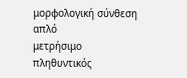μορφολογική σύνθεση
απλό
μετρήσιμο
πληθυντικός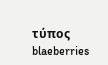τύπος
blaeberries